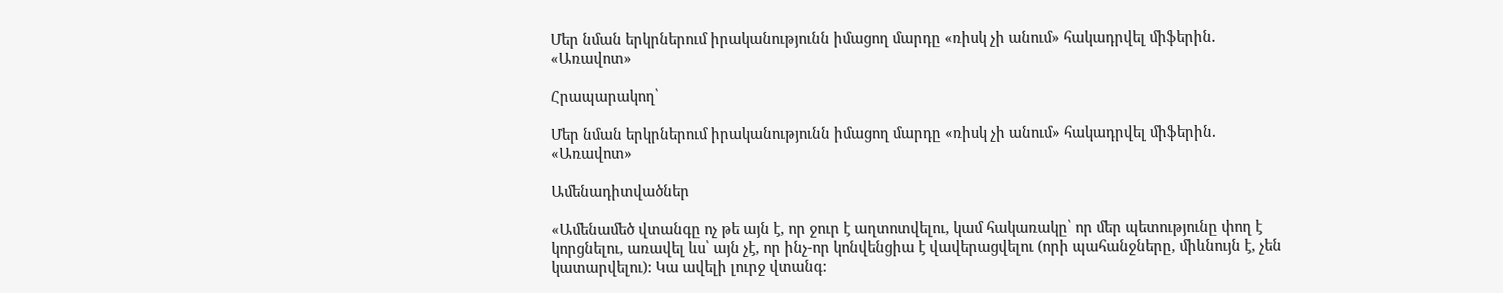Մեր նման երկրներում իրականությունն իմացող մարդը «ռիսկ չի անում» հակադրվել միֆերին․ «Առավոտ»

Հրապարակող՝

Մեր նման երկրներում իրականությունն իմացող մարդը «ռիսկ չի անում» հակադրվել միֆերին․ «Առավոտ»

Ամենադիտվածներ

«Ամենամեծ վտանգը ոչ թե այն է, որ ջուր է աղտոտվելու, կամ հակառակը՝ որ մեր պետությունը փող է կորցնելու, առավել ևս՝ այն չէ, որ ինչ-որ կոնվենցիա է վավերացվելու (որի պահանջները, միևնույն է, չեն կատարվելու): Կա ավելի լուրջ վտանգ: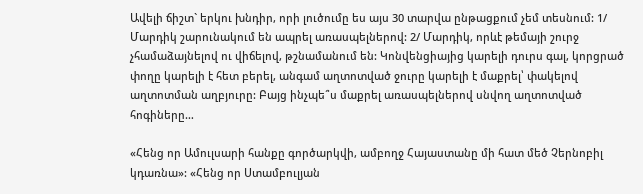Ավելի ճիշտ` երկու խնդիր, որի լուծումը ես այս 30 տարվա ընթացքում չեմ տեսնում: 1/ Մարդիկ շարունակում են ապրել առասպելներով: 2/ Մարդիկ, որևէ թեմայի շուրջ չհամաձայնելով ու վիճելով, թշնամանում են: Կոնվենցիայից կարելի դուրս գալ, կորցրած փողը կարելի է հետ բերել, անգամ աղտոտված ջուրը կարելի է մաքրել՝ փակելով աղտոտման աղբյուրը: Բայց ինչպե՞ս մաքրել առասպելներով սնվող աղտոտված հոգիները…

«Հենց որ Ամուլսարի հանքը գործարկվի, ամբողջ Հայաստանը մի հատ մեծ Չերնոբիլ կդառնա»: «Հենց որ Ստամբուլյան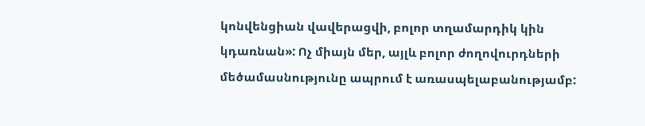կոնվենցիան վավերացվի, բոլոր տղամարդիկ կին կդառնան»: Ոչ միայն մեր, այլև բոլոր ժողովուրդների մեծամասնությունը ապրում է առասպելաբանությամբ: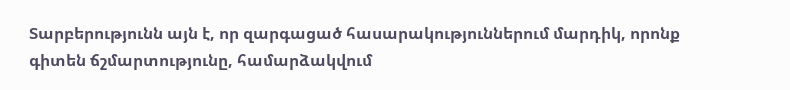Տարբերությունն այն է, որ զարգացած հասարակություններում մարդիկ, որոնք գիտեն ճշմարտությունը, համարձակվում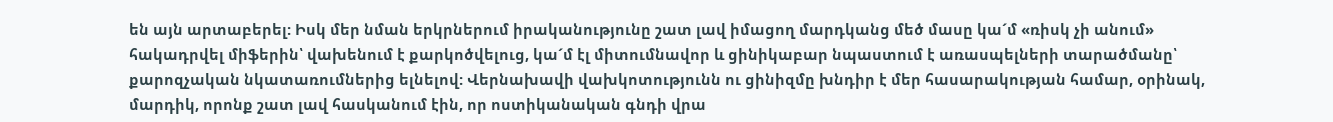են այն արտաբերել: Իսկ մեր նման երկրներում իրականությունը շատ լավ իմացող մարդկանց մեծ մասը կա´մ «ռիսկ չի անում» հակադրվել միֆերին՝ վախենում է քարկոծվելուց, կա´մ էլ միտումնավոր և ցինիկաբար նպաստում է առասպելների տարածմանը՝ քարոզչական նկատառումներից ելնելով: Վերնախավի վախկոտությունն ու ցինիզմը խնդիր է մեր հասարակության համար, օրինակ, մարդիկ, որոնք շատ լավ հասկանում էին, որ ոստիկանական գնդի վրա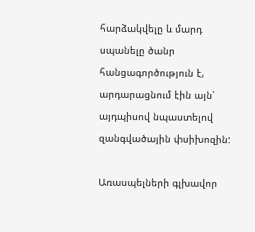հարձակվելը և մարդ սպանելը ծանր հանցագործություն է, արդարացնում էին այն՝ այդպիսով նպաստելով զանգվածային փսիխոզին:

Առասպելների գլխավոր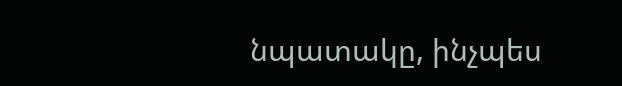նպատակը, ինչպես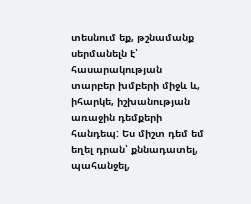տեսնում եք, թշնամանք սերմանելն է՝ հասարակության տարբեր խմբերի միջև և, իհարկե, իշխանության առաջին դեմքերի հանդեպ: Ես միշտ դեմ եմ եղել դրան՝ քննադատել, պահանջել,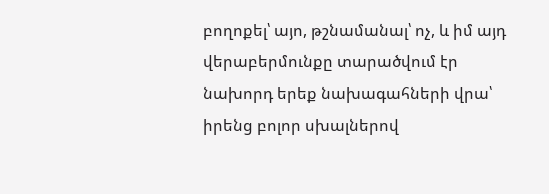բողոքել՝ այո, թշնամանալ՝ ոչ, և իմ այդ վերաբերմունքը տարածվում էր նախորդ երեք նախագահների վրա՝ իրենց բոլոր սխալներով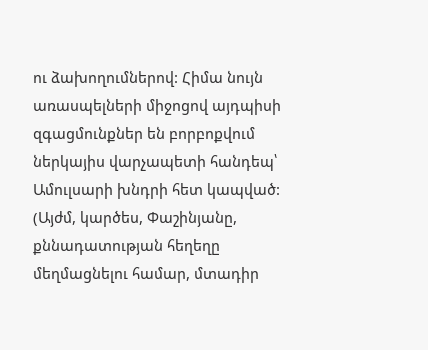ու ձախողումներով: Հիմա նույն առասպելների միջոցով այդպիսի զգացմունքներ են բորբոքվում ներկայիս վարչապետի հանդեպ՝ Ամուլսարի խնդրի հետ կապված: (Այժմ, կարծես, Փաշինյանը, քննադատության հեղեղը մեղմացնելու համար, մտադիր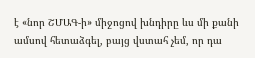է «նոր ՇՄԱԳ-ի» միջոցով խնդիրը ևս մի քանի ամսով հետաձգել, բայց վստահ չեմ, որ դա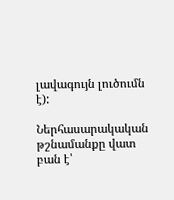լավագույն լուծումն է):

Ներհասարակական թշնամանքը վատ բան է՝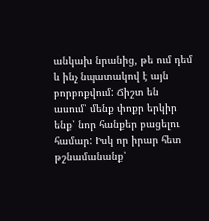անկախ նրանից, թե ում դեմ և ինչ նպատակով է այն բորբոքվում: Ճիշտ են ասում՝ մենք փոքր երկիր ենք՝ նոր հանքեր բացելու համար: Իսկ որ իրար հետ թշնամանանք՝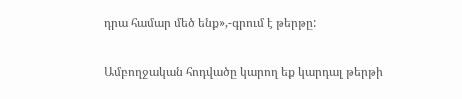դրա համար մեծ ենք»,-գրում է թերթը:

Ամբողջական հոդվածը կարող եք կարդալ թերթի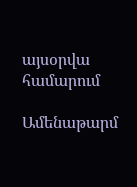այսօրվա համարում

Ամենաթարմ